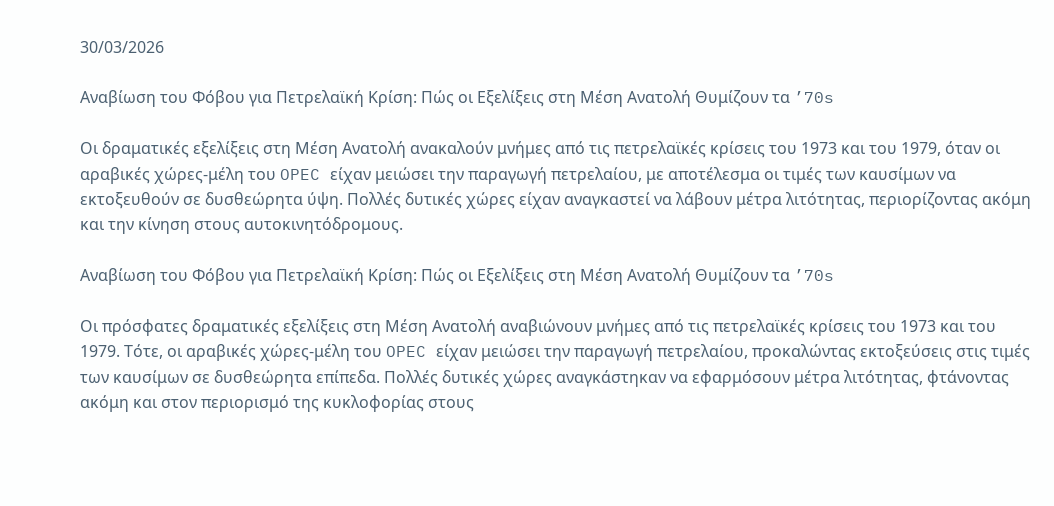30/03/2026

Αναβίωση του Φόβου για Πετρελαϊκή Κρίση: Πώς οι Εξελίξεις στη Μέση Ανατολή Θυμίζουν τα ’70s

Οι δραματικές εξελίξεις στη Μέση Ανατολή ανακαλούν μνήμες από τις πετρελαϊκές κρίσεις του 1973 και του 1979, όταν οι αραβικές χώρες-μέλη του OPEC είχαν μειώσει την παραγωγή πετρελαίου, με αποτέλεσμα οι τιμές των καυσίμων να εκτοξευθούν σε δυσθεώρητα ύψη. Πολλές δυτικές χώρες είχαν αναγκαστεί να λάβουν μέτρα λιτότητας, περιορίζοντας ακόμη και την κίνηση στους αυτοκινητόδρομους.

Αναβίωση του Φόβου για Πετρελαϊκή Κρίση: Πώς οι Εξελίξεις στη Μέση Ανατολή Θυμίζουν τα ’70s

Οι πρόσφατες δραματικές εξελίξεις στη Μέση Ανατολή αναβιώνουν μνήμες από τις πετρελαϊκές κρίσεις του 1973 και του 1979. Τότε, οι αραβικές χώρες-μέλη του OPEC είχαν μειώσει την παραγωγή πετρελαίου, προκαλώντας εκτοξεύσεις στις τιμές των καυσίμων σε δυσθεώρητα επίπεδα. Πολλές δυτικές χώρες αναγκάστηκαν να εφαρμόσουν μέτρα λιτότητας, φτάνοντας ακόμη και στον περιορισμό της κυκλοφορίας στους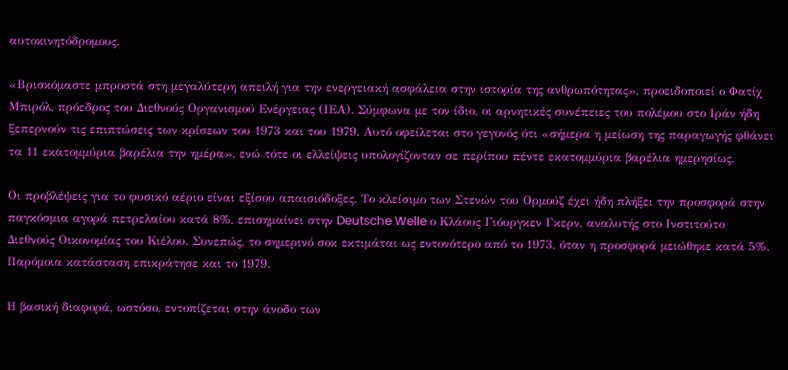αυτοκινητόδρομους.

«Βρισκόμαστε μπροστά στη μεγαλύτερη απειλή για την ενεργειακή ασφάλεια στην ιστορία της ανθρωπότητας», προειδοποιεί ο Φατίχ Μπιρόλ, πρόεδρος του Διεθνούς Οργανισμού Ενέργειας (ΙΕΑ). Σύμφωνα με τον ίδιο, οι αρνητικές συνέπειες του πολέμου στο Ιράν ήδη ξεπερνούν τις επιπτώσεις των κρίσεων του 1973 και του 1979. Αυτό οφείλεται στο γεγονός ότι «σήμερα η μείωση της παραγωγής φθάνει τα 11 εκατομμύρια βαρέλια την ημέρα», ενώ τότε οι ελλείψεις υπολογίζονταν σε περίπου πέντε εκατομμύρια βαρέλια ημερησίως.

Οι προβλέψεις για το φυσικό αέριο είναι εξίσου απαισιόδοξες. Το κλείσιμο των Στενών του Ορμούζ έχει ήδη πλήξει την προσφορά στην παγκόσμια αγορά πετρελαίου κατά 8%, επισημαίνει στην Deutsche Welle ο Κλάους Γιόυργκεν Γκερν, αναλυτής στο Ινστιτούτο Διεθνούς Οικονομίας του Κιέλου. Συνεπώς, το σημερινό σοκ εκτιμάται ως εντονότερο από το 1973, όταν η προσφορά μειώθηκε κατά 5%. Παρόμοια κατάσταση επικράτησε και το 1979.

Η βασική διαφορά, ωστόσο, εντοπίζεται στην άνοδο των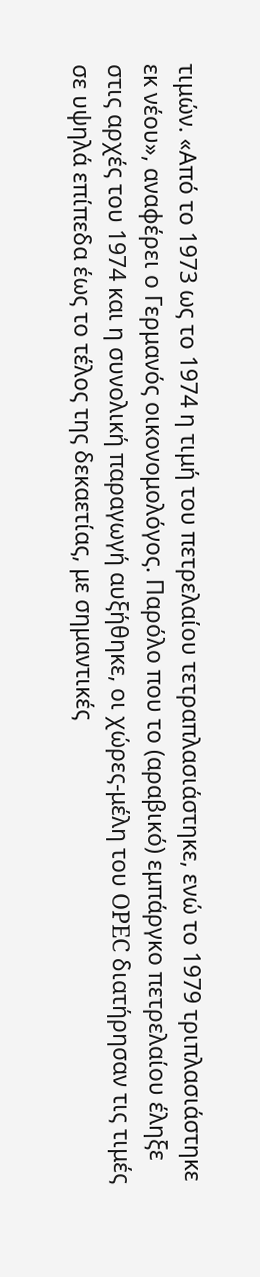τιμών. «Από το 1973 ως το 1974 η τιμή του πετρελαίου τετραπλασιάστηκε, ενώ το 1979 τριπλασιάστηκε εκ νέου», αναφέρει ο Γερμανός οικονομολόγος. Παρόλο που το (αραβικό) εμπάργκο πετρελαίου έληξε στις αρχές του 1974 και η συνολική παραγωγή αυξήθηκε, οι χώρες-μέλη του OPEC διατήρησαν τις τιμές σε υψηλά επίπεδα έως το τέλος της δεκαετίας, με σημαντικές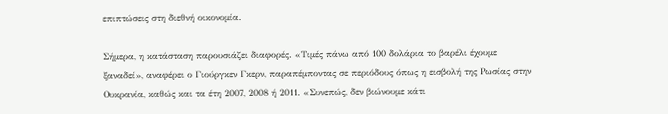επιπτώσεις στη διεθνή οικονομία.

Σήμερα, η κατάσταση παρουσιάζει διαφορές. «Τιμές πάνω από 100 δολάρια το βαρέλι έχουμε ξαναδεί», αναφέρει ο Γιούργκεν Γκερν, παραπέμποντας σε περιόδους όπως η εισβολή της Ρωσίας στην Ουκρανία, καθώς και τα έτη 2007, 2008 ή 2011. «Συνεπώς, δεν βιώνουμε κάτι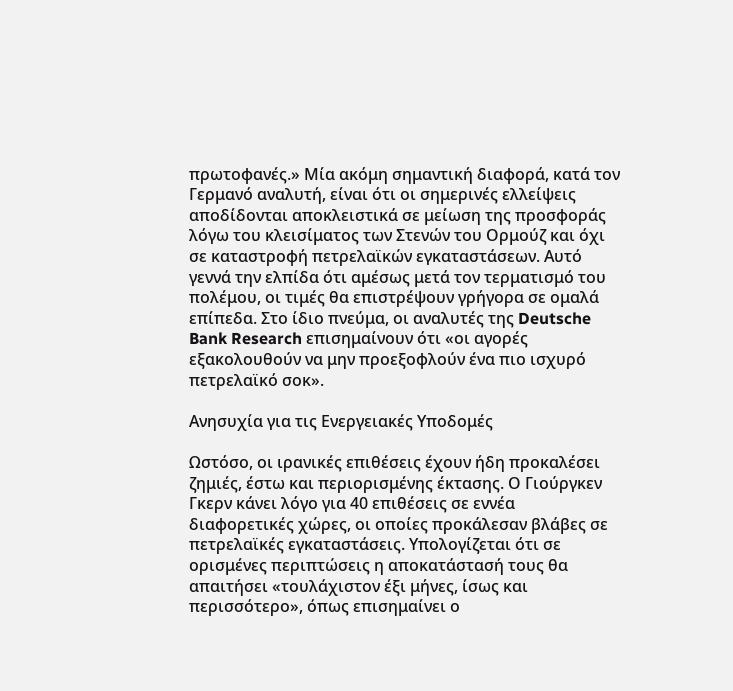πρωτοφανές.» Μία ακόμη σημαντική διαφορά, κατά τον Γερμανό αναλυτή, είναι ότι οι σημερινές ελλείψεις αποδίδονται αποκλειστικά σε μείωση της προσφοράς λόγω του κλεισίματος των Στενών του Ορμούζ και όχι σε καταστροφή πετρελαϊκών εγκαταστάσεων. Αυτό γεννά την ελπίδα ότι αμέσως μετά τον τερματισμό του πολέμου, οι τιμές θα επιστρέψουν γρήγορα σε ομαλά επίπεδα. Στο ίδιο πνεύμα, οι αναλυτές της Deutsche Bank Research επισημαίνουν ότι «οι αγορές εξακολουθούν να μην προεξοφλούν ένα πιο ισχυρό πετρελαϊκό σοκ».

Ανησυχία για τις Ενεργειακές Υποδομές

Ωστόσο, οι ιρανικές επιθέσεις έχουν ήδη προκαλέσει ζημιές, έστω και περιορισμένης έκτασης. Ο Γιούργκεν Γκερν κάνει λόγο για 40 επιθέσεις σε εννέα διαφορετικές χώρες, οι οποίες προκάλεσαν βλάβες σε πετρελαϊκές εγκαταστάσεις. Υπολογίζεται ότι σε ορισμένες περιπτώσεις η αποκατάστασή τους θα απαιτήσει «τουλάχιστον έξι μήνες, ίσως και περισσότερο», όπως επισημαίνει ο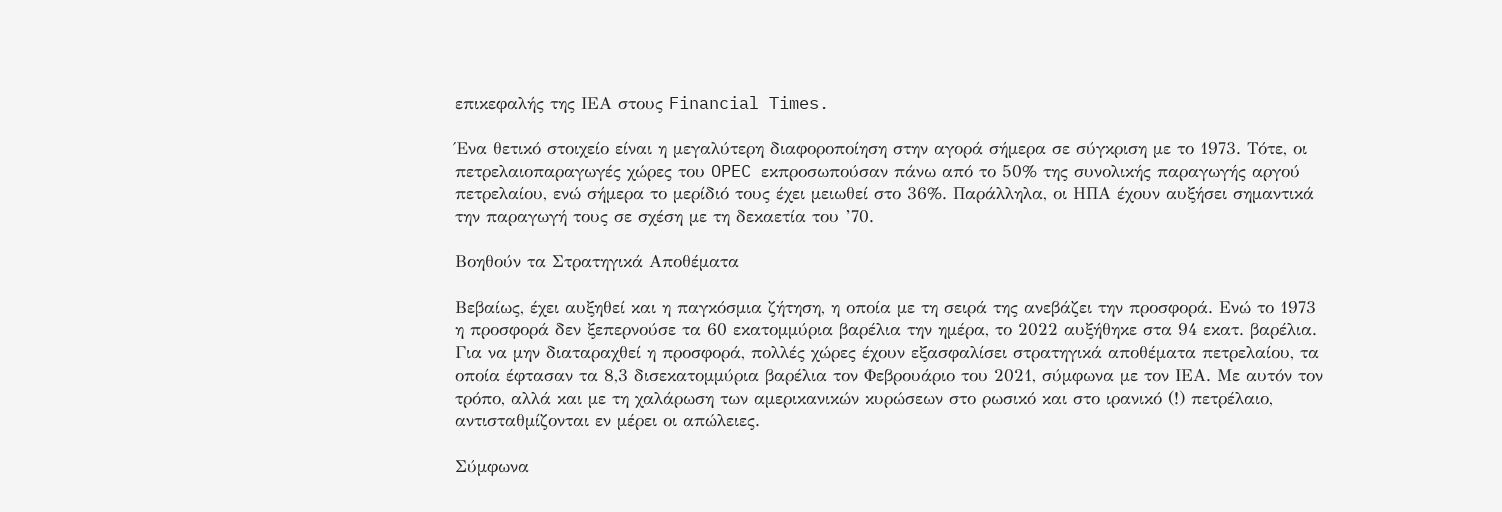επικεφαλής της ΙΕΑ στους Financial Times.

Ένα θετικό στοιχείο είναι η μεγαλύτερη διαφοροποίηση στην αγορά σήμερα σε σύγκριση με το 1973. Τότε, οι πετρελαιοπαραγωγές χώρες του OPEC εκπροσωπούσαν πάνω από το 50% της συνολικής παραγωγής αργού πετρελαίου, ενώ σήμερα το μερίδιό τους έχει μειωθεί στο 36%. Παράλληλα, οι ΗΠΑ έχουν αυξήσει σημαντικά την παραγωγή τους σε σχέση με τη δεκαετία του ’70.

Βοηθούν τα Στρατηγικά Αποθέματα

Βεβαίως, έχει αυξηθεί και η παγκόσμια ζήτηση, η οποία με τη σειρά της ανεβάζει την προσφορά. Ενώ το 1973 η προσφορά δεν ξεπερνούσε τα 60 εκατομμύρια βαρέλια την ημέρα, το 2022 αυξήθηκε στα 94 εκατ. βαρέλια. Για να μην διαταραχθεί η προσφορά, πολλές χώρες έχουν εξασφαλίσει στρατηγικά αποθέματα πετρελαίου, τα οποία έφτασαν τα 8,3 δισεκατομμύρια βαρέλια τον Φεβρουάριο του 2021, σύμφωνα με τον ΙΕΑ. Με αυτόν τον τρόπο, αλλά και με τη χαλάρωση των αμερικανικών κυρώσεων στο ρωσικό και στο ιρανικό (!) πετρέλαιο, αντισταθμίζονται εν μέρει οι απώλειες.

Σύμφωνα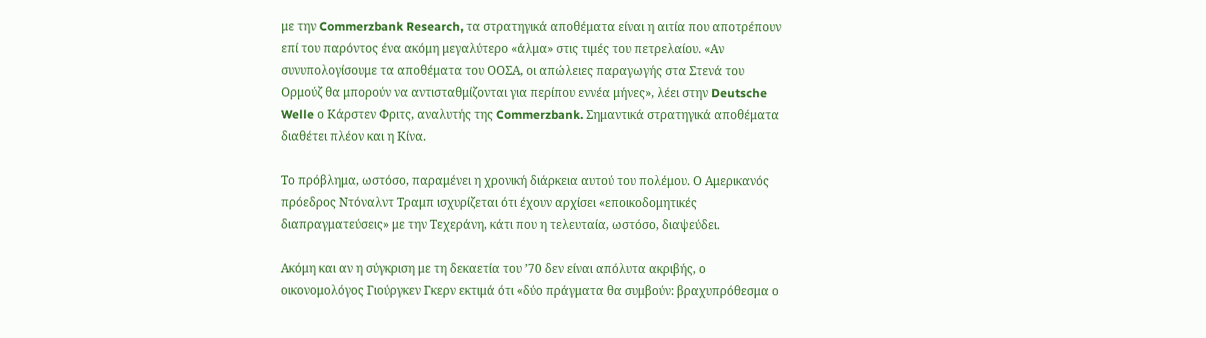με την Commerzbank Research, τα στρατηγικά αποθέματα είναι η αιτία που αποτρέπουν επί του παρόντος ένα ακόμη μεγαλύτερο «άλμα» στις τιμές του πετρελαίου. «Αν συνυπολογίσουμε τα αποθέματα του ΟΟΣΑ, οι απώλειες παραγωγής στα Στενά του Ορμούζ θα μπορούν να αντισταθμίζονται για περίπου εννέα μήνες», λέει στην Deutsche Welle ο Κάρστεν Φριτς, αναλυτής της Commerzbank. Σημαντικά στρατηγικά αποθέματα διαθέτει πλέον και η Κίνα.

Το πρόβλημα, ωστόσο, παραμένει η χρονική διάρκεια αυτού του πολέμου. Ο Αμερικανός πρόεδρος Ντόναλντ Τραμπ ισχυρίζεται ότι έχουν αρχίσει «εποικοδομητικές διαπραγματεύσεις» με την Τεχεράνη, κάτι που η τελευταία, ωστόσο, διαψεύδει.

Ακόμη και αν η σύγκριση με τη δεκαετία του ’70 δεν είναι απόλυτα ακριβής, ο οικονομολόγος Γιούργκεν Γκερν εκτιμά ότι «δύο πράγματα θα συμβούν: βραχυπρόθεσμα ο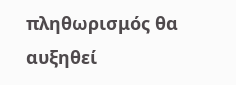πληθωρισμός θα αυξηθεί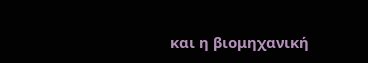και η βιομηχανική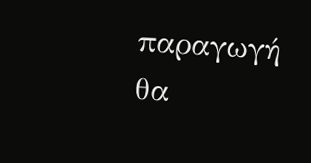παραγωγή θα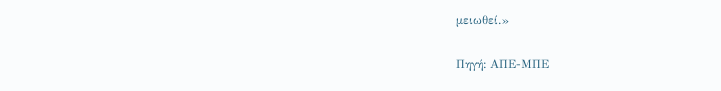μειωθεί.»

Πηγή: ΑΠΕ-ΜΠΕ